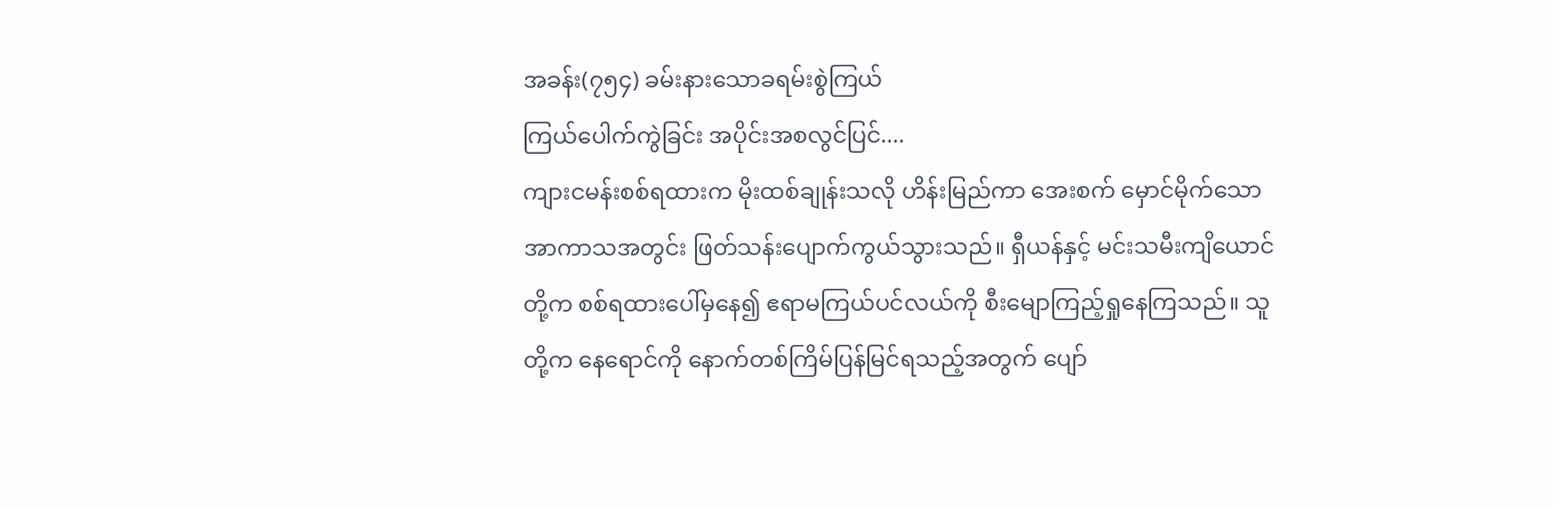အခန်း(၇၅၄) ခမ်းနားသောခရမ်းစွဲကြယ်
ကြယ်ပေါက်ကွဲခြင်း အပိုင်းအစလွင်ပြင်....
ကျားငမန်းစစ်ရထားက မိုးထစ်ချုန်းသလို ဟိန်းမြည်ကာ အေးစက် မှောင်မိုက်သော အာကာသအတွင်း ဖြတ်သန်းပျောက်ကွယ်သွားသည်။ ရှီယန်နှင့် မင်းသမီးကျိယောင်တို့က စစ်ရထားပေါ်မှနေ၍ ဧရာမကြယ်ပင်လယ်ကို စီးမျောကြည့်ရှုနေကြသည်။ သူတို့က နေရောင်ကို နောက်တစ်ကြိမ်ပြန်မြင်ရသည့်အတွက် ပျော်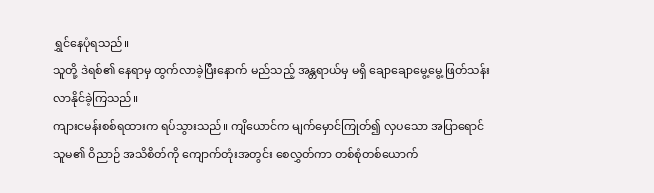ရွှင်နေပုံရသည်။
သူတို့ ဒဲရစ်၏ နေရာမှ ထွက်လာခဲ့ပြီးနောက် မည်သည့် အန္တရာယ်မှ မရှိ ချောချောမွေ့မွေ့ ဖြတ်သန်းလာနိုင်ခဲ့ကြသည်။
ကျားငမန်းစစ်ရထားက ရပ်သွားသည်။ ကျိယောင်က မျက်မှောင်ကြုတ်၍ လှပသော အပြာရောင် သူမ၏ ဝိညာဉ် အသိစိတ်ကို ကျောက်တုံးအတွင်း စေလွှတ်ကာ တစ်စုံတစ်ယောက်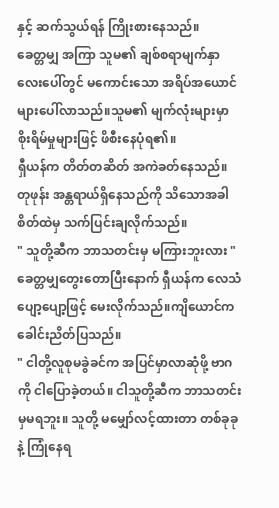နှင့် ဆက်သွယ်ရန် ကြိုးစားနေသည်။
ခေတ္တမျှ အကြာ သူမ၏ ချစ်စရာမျက်နှာလေးပေါ်တွင် မကောင်းသော အရိပ်အယောင်များပေါ်လာသည်။သူမ၏ မျက်လုံးများမှာစိုးရိမ်မှုများဖြင့် ဖိစီးနေပုံရ၏။
ရှီယန်က တိတ်တဆိတ် အကဲခတ်နေသည်။ တုဖုန်း အန္တရာယ်ရှိနေသည်ကို သိသောအခါ စိတ်ထဲမှ သက်ပြင်းချလိုက်သည်။
" သူတို့ဆီက ဘာသတင်းမှ မကြားဘူးလား "
ခေတ္တမျှတွေးတောပြီးနောက် ရှီယန်က လေသံပျော့ပျော့ဖြင့် မေးလိုက်သည်။ကျိယောင်က ခေါင်းညိတ်ပြသည်။
" ငါတို့လူစုမခွဲခင်က အပြင်မှာလာဆုံဖို့ ဗာဂကို ငါပြောခဲ့တယ်။ ငါသူတို့ဆီက ဘာသတင်းမှမရဘူး။ သူတို့ မမျှော်လင့်ထားတာ တစ်ခုခုနဲ့ ကြုံနေရ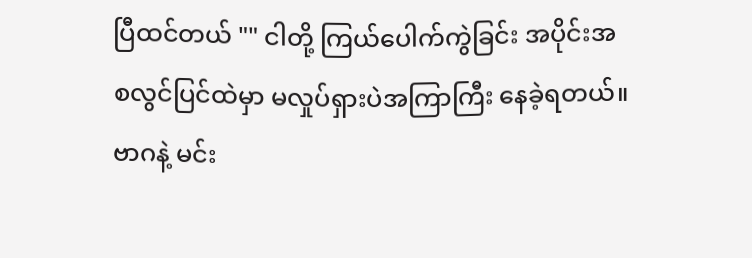ပြီထင်တယ် "" ငါတို့ ကြယ်ပေါက်ကွဲခြင်း အပိုင်းအစလွင်ပြင်ထဲမှာ မလှုပ်ရှားပဲအကြာကြီး နေခဲ့ရတယ်။ ဗာဂနဲ့ မင်း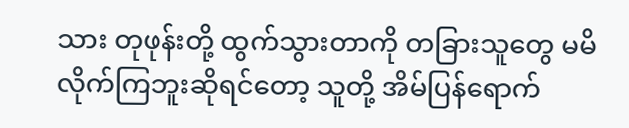သား တုဖုန်းတို့ ထွက်သွားတာကို တခြားသူတွေ မမိလိုက်ကြဘူးဆိုရင်တော့ သူတို့ အိမ်ပြန်ရောက်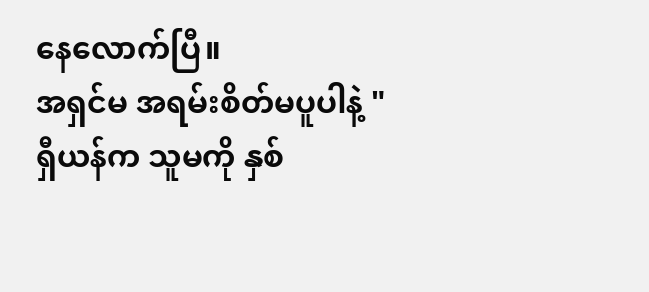နေလောက်ပြီ။
အရှင်မ အရမ်းစိတ်မပူပါနဲ့ "
ရှီယန်က သူမကို နှစ်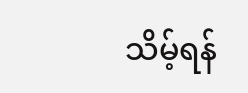သိမ့်ရန်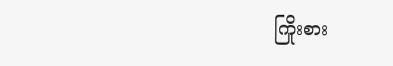ကြိုးစား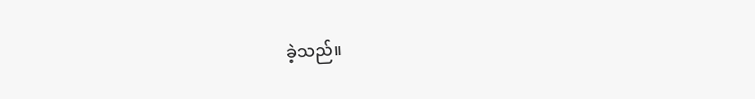ခဲ့သည်။